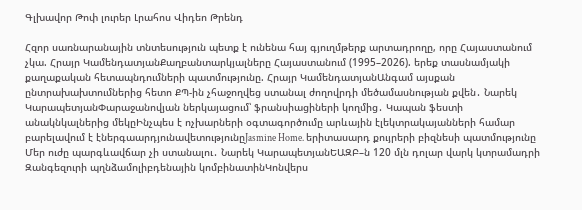Գլխավոր Թոփ լուրեր Լրահոս Վիդեո Թրենդ

Հզոր սառնարանային տնտեսություն պետք է ունենա հայ գյուղմթերք արտադրողը, որը Հայաստանում չկա. Հրայր ԿամենդատյանՔաղբանտարկյալները Հայաստանում (1995–2026). երեք տասնամյակի քաղաքական հետապնդումների պատմությունը. Հրայր ԿամենդատյանԱնգամ այսքան ընտրախախտումներից հետո ՔՊ-ին չհաջողվեց ստանալ ժողովրդի մեծամասնության քվեն․ Նարեկ ԿարապետյանՓարաջանովյան ներկայացում՝ ֆրանսիացիների կողմից․ Կապան ֆեստի անակնկալներից մեկըԻնչպես է ոչխարների օգտագործումը արևային էլեկտրակայանների համար բարելավում է էներգաարդյունավետությունըJasmine Home. երիտասարդ քույրերի բիզնեսի պատմությունը Մեր ուժը պարգևավճար չի ստանալու․ Նարեկ ԿարապետյանԵԱԶԲ–ն 120 մլն դոլար վարկ կտրամադրի Զանգեզուրի պղնձամոլիբդենային կոմբինատինԿոնվերս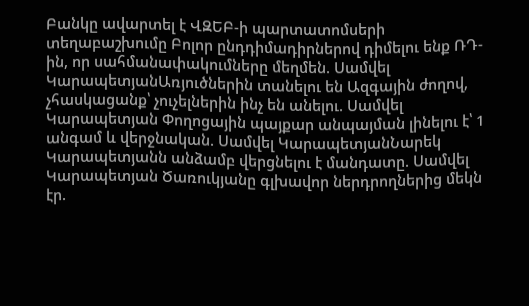Բանկը ավարտել է ՎԶԵԲ-ի պարտատոմսերի տեղաբաշխումը Բոլոր ընդդիմադիրներով դիմելու ենք ՌԴ-ին, որ սահմանափակումները մեղմեն. Սամվել ԿարապետյանԱռյուծներին տանելու են Ազգային ժողով, չհասկացանք՝ չուչելներին ինչ են անելու. Սամվել Կարապետյան Փողոցային պայքար անպայման լինելու է՝ 1 անգամ և վերջնական. Սամվել ԿարապետյանՆարեկ Կարապետյանն անձամբ վերցնելու է մանդատը. Սամվել Կարապետյան Ծառուկյանը գլխավոր ներդրողներից մեկն էր.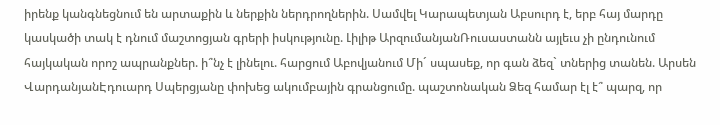իրենք կանգնեցնում են արտաքին և ներքին ներդրողներին. Սամվել Կարապետյան Աբսուրդ է, երբ հայ մարդը կասկածի տակ է դնում մաշտոցյան գրերի իսկությունը. Լիլիթ ԱրզումանյանՌուսաստանն այլեւս չի ընդունում հայկական որոշ ապրանքներ. ի՞նչ է լինելու. հարցում Աբովյանում Մի´ սպասեք, որ գան ձեզ` տներից տանեն. Արսեն ՎարդանյանԷդուարդ Սպերցյանը փոխեց ակումբային գրանցումը. պաշտոնական Ձեզ համար էլ է՞ պարզ, որ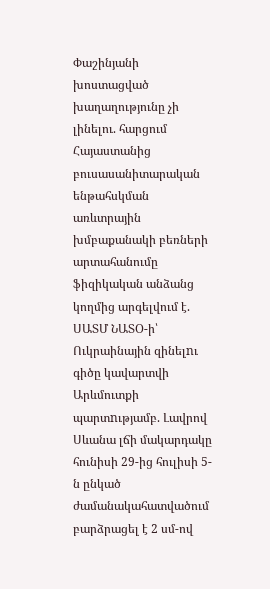Փաշինյանի խոստացված խաղաղությունը չի լինելու. հարցում Հայաստանից բուսասանիտարական ենթահսկման առևտրային խմբաքանակի բեռների արտահանումը ֆիզիկական անձանց կողմից արգելվում է. ՍԱՏՄ ՆԱՏՕ-ի՝ Ուկրաինային զինելnւ գիծը կավարտվի Արևմուտքի պարտnւթյամբ. Լավրով Սևանա լճի մակարդակը հունիսի 29-ից հուլիսի 5-ն ընկած ժամանակահատվածում բարձրացել է 2 սմ-ով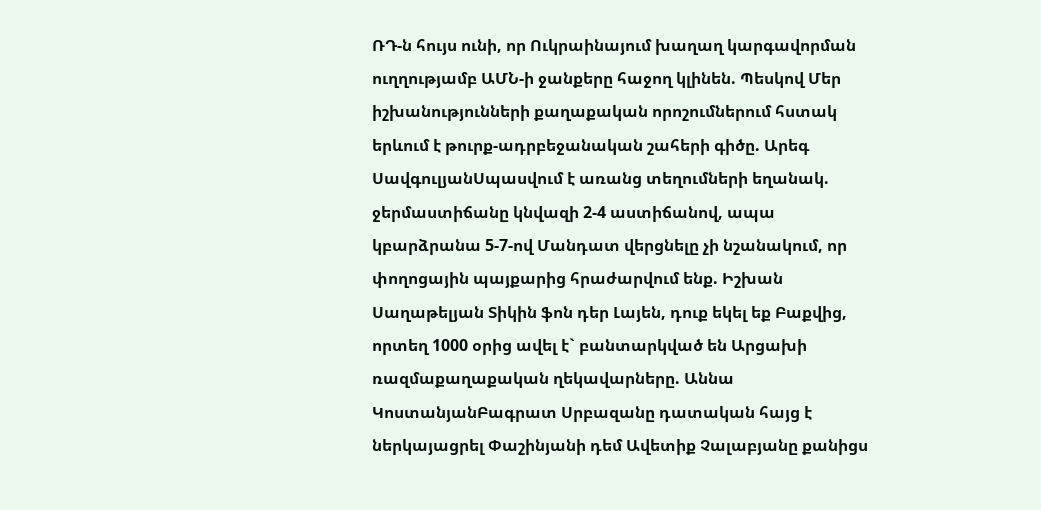ՌԴ-ն հույս ունի, որ Ուկրաինայում խաղաղ կարգավորման ուղղությամբ ԱՄՆ-ի ջանքերը հաջող կլինեն. Պեսկով Մեր իշխանությունների քաղաքական որոշումներում հստակ երևում է թուրք-ադրբեջանական շահերի գիծը. Արեգ ՍավգուլյանՍպասվում է առանց տեղումների եղանակ. ջերմաստիճանը կնվազի 2-4 աստիճանով, ապա կբարձրանա 5-7-ով Մանդատ վերցնելը չի նշանակում, որ փողոցային պայքարից հրաժարվում ենք. Իշխան Սաղաթելյան Տիկին ֆոն դեր Լայեն, դուք եկել եք Բաքվից, որտեղ 1000 օրից ավել է` բանտարկված են Արցախի ռազմաքաղաքական ղեկավարները. Աննա ԿոստանյանԲագրատ Սրբազանը դատական հայց է ներկայացրել Փաշինյանի դեմ Ավետիք Չալաբյանը քանիցս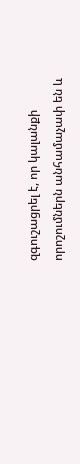զգուշացրել է, որ կալանքի որոշումներն անհամաչափ են և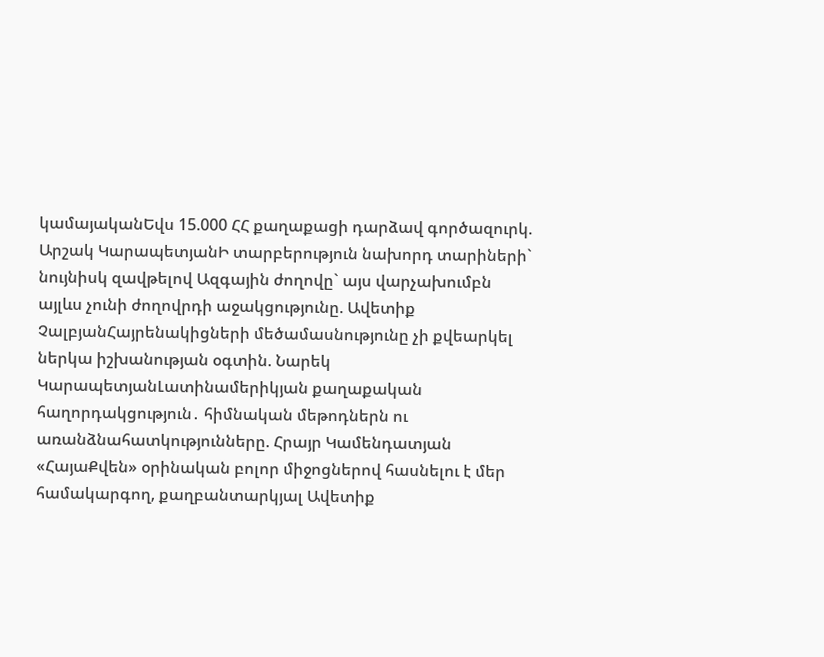կամայականԵվս 15.000 ՀՀ քաղաքացի դարձավ գործազուրկ. Արշակ ԿարապետյանԻ տարբերություն նախորդ տարիների` նույնիսկ զավթելով Ազգային ժողովը` այս վարչախումբն այլևս չունի ժողովրդի աջակցությունը. Ավետիք ՉալբյանՀայրենակիցների մեծամասնությունը չի քվեարկել ներկա իշխանության օգտին. Նարեկ ԿարապետյանԼատինամերիկյան քաղաքական հաղորդակցություն․ հիմնական մեթոդներն ու առանձնահատկությունները. Հրայր Կամենդատյան «ՀայաՔվեն» օրինական բոլոր միջոցներով հասնելու է մեր համակարգող, քաղբանտարկյալ Ավետիք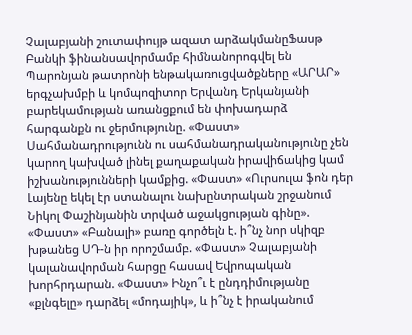Չալաբյանի շուտափույթ ազատ արձակմանըՖասթ Բանկի ֆինանսավորմամբ հիմնանորոգվել են Պարոնյան թատրոնի ենթակառուցվածքները «ԱՐԱՐ» երգչախմբի և կոմպոզիտոր Երվանդ Երկանյանի բարեկամության առանցքում են փոխադարձ հարգանքն ու ջերմությունը. «Փաստ» Սահմանադրությունն ու սահմանադրականությունը չեն կարող կախված լինել քաղաքական իրավիճակից կամ իշխանությունների կամքից. «Փաստ» «Ուրսուլա ֆոն դեր Լայենը եկել էր ստանալու նախընտրական շրջանում Նիկոլ Փաշինյանին տրված աջակցության գինը». «Փաստ» «Բանալի» բառը գործելն է. ի՞նչ նոր սկիզբ խթանեց ՍԴ-ն իր որոշմամբ. «Փաստ» Չալաբյանի կալանավորման հարցը հասավ Եվրոպական խորհրդարան. «Փաստ» Ինչո՞ւ է ընդդիմությանը «քլնգելը» դարձել «մոդայիկ», և ի՞նչ է իրականում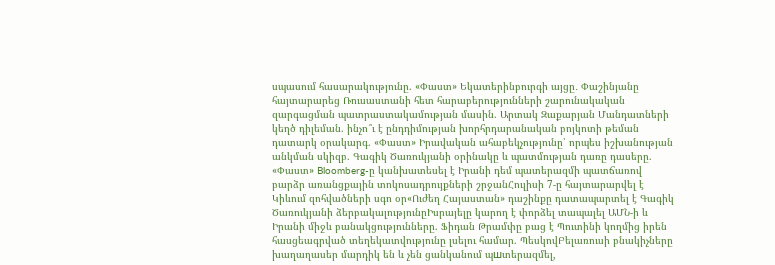սպասում հասարակությունը. «Փաստ» Եկատերինբուրգի այցը․ Փաշինյանը հայտարարեց Ռուսաստանի հետ հարաբերությունների շարունակական զարգացման պատրաստակամության մասին. Արտակ Զաքարյան Մանդատների կեղծ դիլեման. ինչո՞ւ է ընդդիմության խորհրդարանական բոյկոտի թեման դատարկ օրակարգ. «Փաստ» Իրավական ահաբեկչությունը՝ որպես իշխանության անկման սկիզբ. Գագիկ Ծառուկյանի օրինակը և պատմության դառը դասերը. «Փաստ» Bloomberg-ը կանխատեսել է Իրանի դեմ պատերազմի պատճառով բարձր առանցքային տոկոսադրույքների շրջանՀուլիսի 7-ը հայտարարվել է Կիևում զոհվածների սգո օր«Ուժեղ Հայաստան» դաշինքը դատապարտել է Գագիկ Ծառուկյանի ձերբակալությունըԻսրայելը կարող է փորձել տապալել ԱՄՆ-ի և Իրանի միջև բանակցությունները. Ֆիդան Թրամփը բաց է Պուտինի կողմից իրեն հասցեագրված տեղեկատվությունը լսելու համար. ՊեսկովԲելառուսի բնակիչները խաղաղասեր մարդիկ են և չեն ցանկանում պшտերազմել,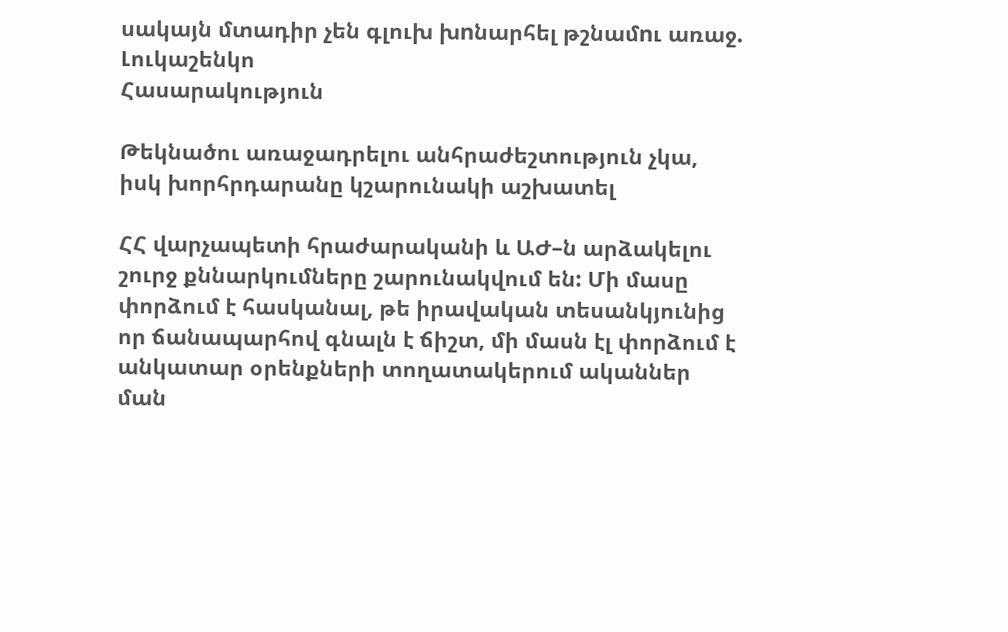սակայն մտադիր չեն գլուխ խnնարհել թշնամnւ առաջ. Լուկաշենկո
Հասարակություն

Թեկնածու առաջադրելու անհրաժեշտություն չկա, իսկ խորհրդարանը կշարունակի աշխատել

ՀՀ վարչապետի հրաժարականի և ԱԺ–ն արձակելու շուրջ քննարկումները շարունակվում են: Մի մասը փորձում է հասկանալ, թե իրավական տեսանկյունից որ ճանապարհով գնալն է ճիշտ, մի մասն էլ փորձում է անկատար օրենքների տողատակերում ականներ ման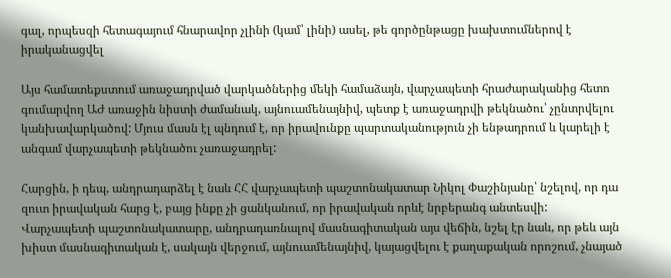գալ, որպեսզի հետագայում հնարավոր չլինի (կամ՝ լինի) ասել, թե գործընթացը խախտումներով է իրականացվել

Այս համատեքստում առաջադրված վարկածներից մեկի համաձայն, վարչապետի հրաժարականից հետո գումարվող ԱԺ առաջին նիստի ժամանակ, այնուամենայնիվ, պետք է առաջադրվի թեկնածու՝ չընտրվելու կանխավարկածով: Մյուս մասն էլ պնդում է, որ իրավունքը պարտականություն չի ենթադրում և կարելի է անգամ վարչապետի թեկնածու չառաջադրել:

Հարցին, ի դեպ, անդրադարձել է նաև ՀՀ վարչապետի պաշտոնակատար Նիկոլ Փաշինյանը՝ նշելով, որ դա զուտ իրավական հարց է, բայց ինքը չի ցանկանում, որ իրավական որևէ նրբերանգ անտեսվի: Վարչապետի պաշտոնակատարը, անդրադառնալով մասնագիտական այս վեճին, նշել էր նաև, որ թեև այն խիստ մասնագիտական է, սակայն վերջում, այնուամենայնիվ, կայացվելու է քաղաքական որոշում, չնայած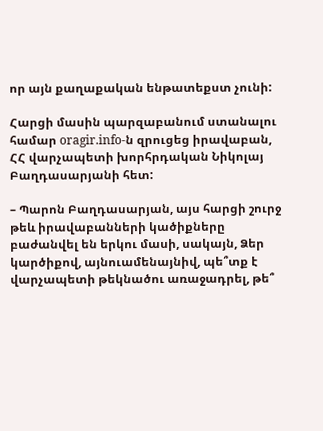որ այն քաղաքական ենթատեքստ չունի:

Հարցի մասին պարզաբանում ստանալու համար oragir.info-ն զրուցեց իրավաբան, ՀՀ վարչապետի խորհրդական Նիկոլայ Բաղդասարյանի հետ:

– Պարոն Բաղդասարյան, այս հարցի շուրջ թեև իրավաբանների կածիքները բաժանվել են երկու մասի, սակայն, Ձեր կարծիքով, այնուամենայնիվ, պե՞տք է վարչապետի թեկնածու առաջադրել, թե՞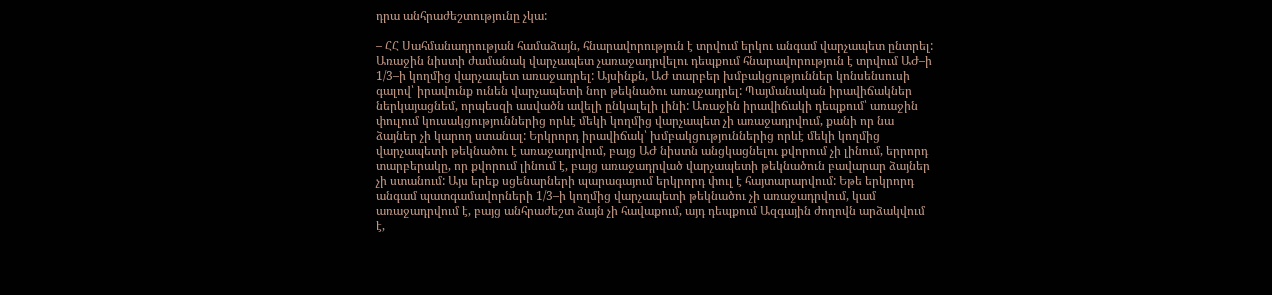դրա անհրաժեշտությունը չկա:

– ՀՀ Սահմանադրության համաձայն, հնարավորություն է տրվում երկու անգամ վարչապետ ընտրել: Առաջին նիստի ժամանակ վարչապետ չառաջադրվելու դեպքում հնարավորություն է տրվում ԱԺ–ի 1/3–ի կողմից վարչապետ առաջադրել: Այսինքն, ԱԺ տարբեր խմբակցություններ կոնսենսուսի գալով՝ իրավունք ունեն վարչապետի նոր թեկնածու առաջադրել: Պայմանական իրավիճակներ ներկայացնեմ, որպեսզի ասվածն ավելի ընկալելի լինի: Առաջին իրավիճակի դեպքում՝ առաջին փուլում կուսակցություններից որևէ մեկի կողմից վարչապետ չի առաջադրվում, քանի որ նա ձայներ չի կարող ստանալ: Երկրորդ իրավիճակ՝ խմբակցություններից որևէ մեկի կողմից վարչապետի թեկնածու է առաջադրվում, բայց ԱԺ նիստն անցկացնելու քվորում չի լինում, երրորդ տարբերակը, որ քվորում լինում է, բայց առաջադրված վարչապետի թեկնածուն բավարար ձայներ չի ստանում: Այս երեք սցենարների պարագայում երկրորդ փուլ է հայտարարվում: Եթե երկրորդ անգամ պատգամավորների 1/3–ի կողմից վարչապետի թեկնածու չի առաջադրվում, կամ առաջադրվում է, բայց անհրաժեշտ ձայն չի հավաքում, այդ դեպքում Ազգային ժողովն արձակվում է,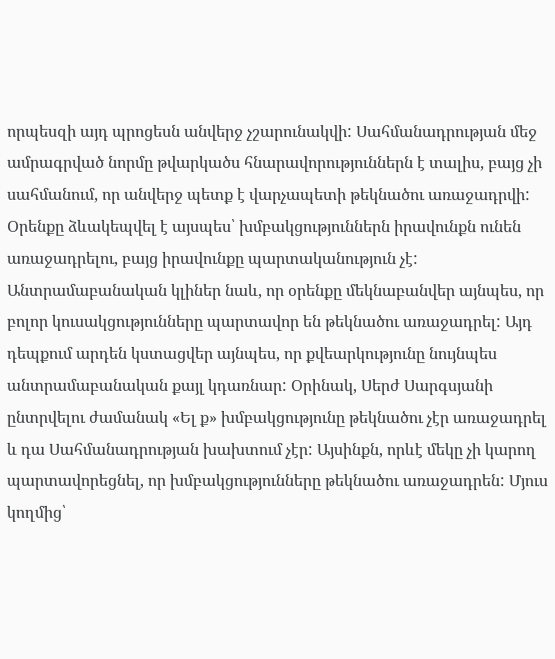որպեսզի այդ պրոցեսն անվերջ չշարունակվի: Սահմանադրության մեջ ամրագրված նորմը թվարկածս հնարավորություններն է տալիս, բայց չի սահմանում, որ անվերջ պետք է վարչապետի թեկնածու առաջադրվի: Օրենքը ձևակեպվել է այսպես՝ խմբակցություններն իրավունքն ունեն առաջադրելու, բայց իրավունքը պարտականություն չէ: Անտրամաբանական կլիներ նաև, որ օրենքը մեկնաբանվեր այնպես, որ բոլոր կուսակցությունները պարտավոր են թեկնածու առաջադրել: Այդ դեպքում արդեն կստացվեր այնպես, որ քվեարկությունը նույնպես անտրամաբանական քայլ կդառնար: Օրինակ, Սերժ Սարգսյանի ընտրվելու ժամանակ «Ել ք» խմբակցությունը թեկնածու չէր առաջադրել և դա Սահմանադրության խախտում չէր: Այսինքն, որևէ մեկը չի կարող պարտավորեցնել, որ խմբակցությունները թեկնածու առաջադրեն: Մյուս կողմից՝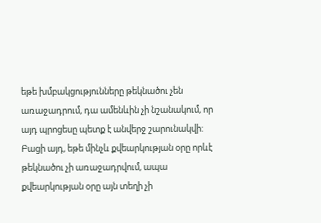եթե խմբակցությունները թեկնածու չեն առաջադրում, դա ամենևին չի նշանակում, որ այդ պրոցեսը պետք է անվերջ շարունակվի: Բացի այդ, եթե մինչև քվեարկության օրը որևէ թեկնածու չի առաջադրվում, ապա քվեարկության օրը այն տեղի չի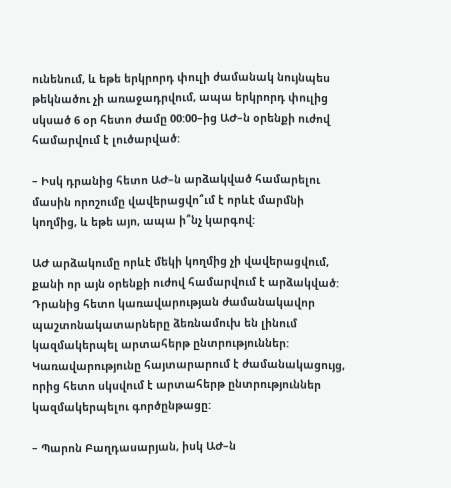ունենում, և եթե երկրորդ փուլի ժամանակ նույնպես թեկնածու չի առաջադրվում, ապա երկրորդ փուլից սկսած 6 օր հետո ժամը 00:00–ից ԱԺ–ն օրենքի ուժով համարվում է լուծարված:

– Իսկ դրանից հետո ԱԺ–ն արձակված համարելու մասին որոշումը վավերացվո՞ւմ է որևէ մարմնի կողմից, և եթե այո, ապա ի՞նչ կարգով:

ԱԺ արձակումը որևէ մեկի կողմից չի վավերացվում, քանի որ այն օրենքի ուժով համարվում է արձակված: Դրանից հետո կառավարության ժամանակավոր պաշտոնակատարները ձեռնամուխ են լինում կազմակերպել արտահերթ ընտրություններ: Կառավարությունը հայտարարում է ժամանակացույց, որից հետո սկսվում է արտահերթ ընտրություններ կազմակերպելու գործընթացը:

– Պարոն Բաղդասարյան, իսկ ԱԺ–ն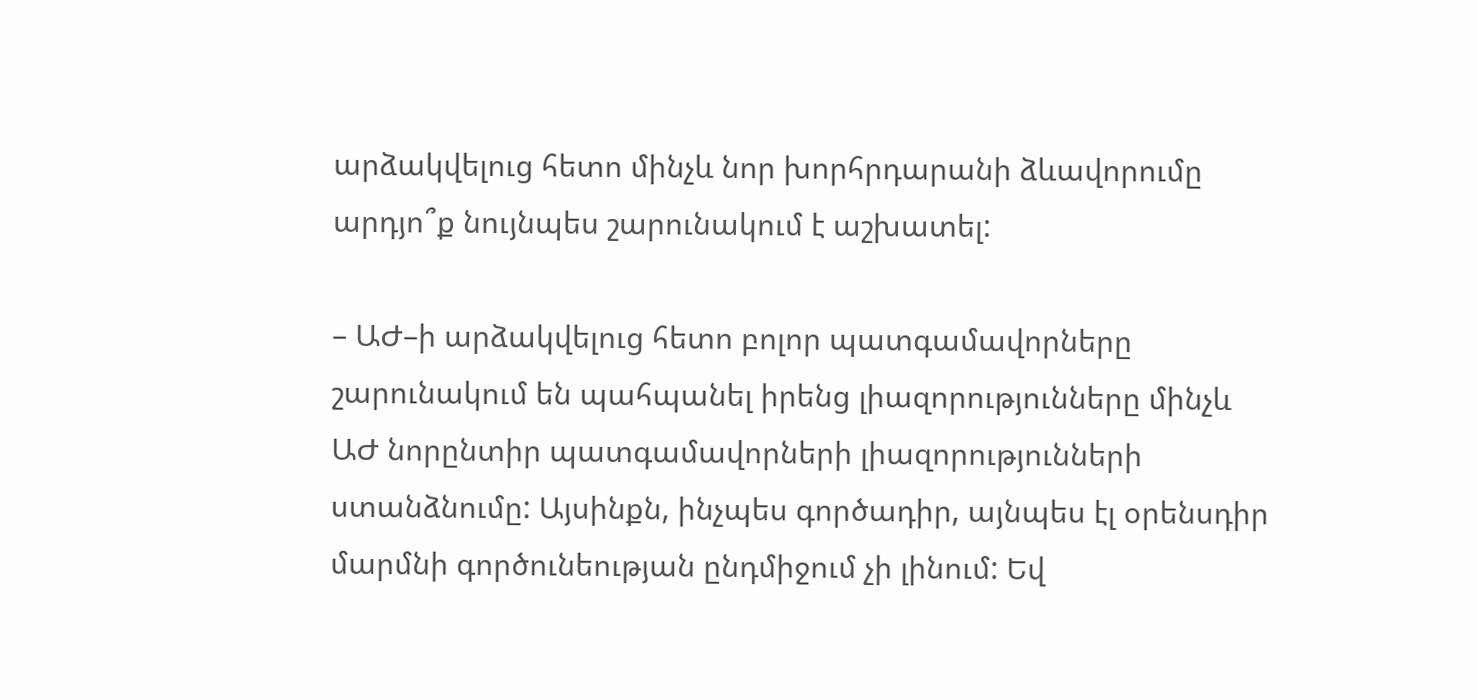արձակվելուց հետո մինչև նոր խորհրդարանի ձևավորումը արդյո՞ք նույնպես շարունակում է աշխատել:

– ԱԺ–ի արձակվելուց հետո բոլոր պատգամավորները շարունակում են պահպանել իրենց լիազորությունները մինչև ԱԺ նորընտիր պատգամավորների լիազորությունների ստանձնումը: Այսինքն, ինչպես գործադիր, այնպես էլ օրենսդիր մարմնի գործունեության ընդմիջում չի լինում: Եվ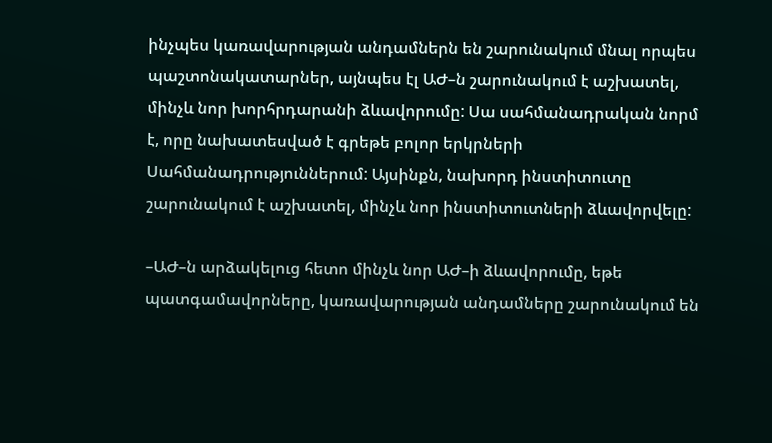ինչպես կառավարության անդամներն են շարունակում մնալ որպես պաշտոնակատարներ, այնպես էլ ԱԺ–ն շարունակում է աշխատել, մինչև նոր խորհրդարանի ձևավորումը: Սա սահմանադրական նորմ է, որը նախատեսված է գրեթե բոլոր երկրների Սահմանադրություններում: Այսինքն, նախորդ ինստիտուտը շարունակում է աշխատել, մինչև նոր ինստիտուտների ձևավորվելը:

–ԱԺ–ն արձակելուց հետո մինչև նոր ԱԺ–ի ձևավորումը, եթե պատգամավորները, կառավարության անդամները շարունակում են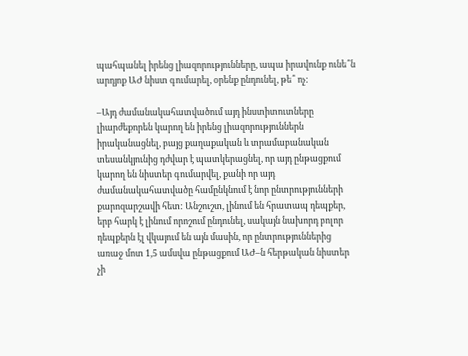պահպանել իրենց լիազորությունները, ապա իրավունք ունե՞ն արդյոք ԱԺ նիստ գումարել, օրենք ընդունել, թե՞ ոչ:

–Այդ ժամանակահատվածում այդ ինստիտուտները լիարժեքորեն կարող են իրենց լիազորություններն իրականացնել, բայց քաղաքական և տրամաբանական տեսանկյունից դժվար է պատկերացնել, որ այդ ընթացքում կարող են նիստեր գումարվել, քանի որ այդ ժամանակահատվածը համընկնում է նոր ընտրությունների քարոզարշավի հետ: Անշուշտ, լինում են հրատապ դեպքեր, երբ հարկ է լինում որոշում ընդունել, սակայն նախորդ բոլոր դեպքերն էլ վկայում են այն մասին, որ ընտրություններից առաջ մոտ 1,5 ամսվա ընթացքում ԱԺ–ն հերթական նիստեր չի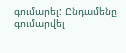գումարել: Ընդամենը գումարվել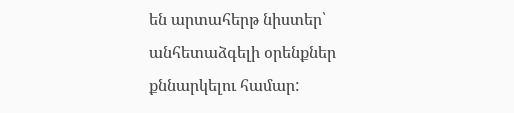են արտահերթ նիստեր՝ անհետաձգելի օրենքներ քննարկելու համար: